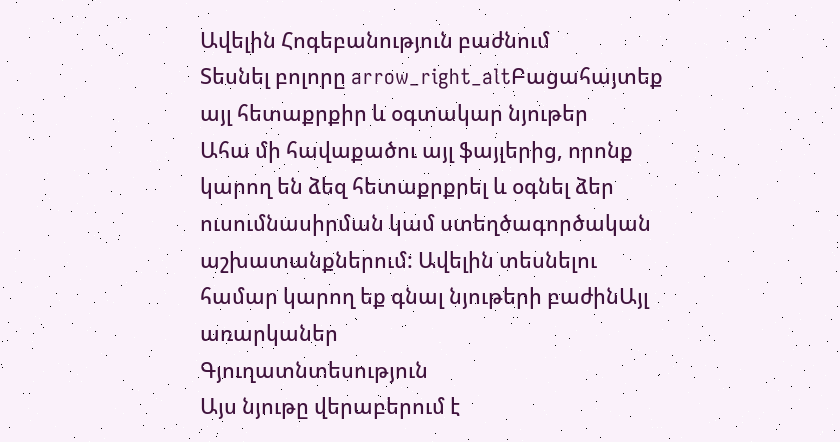Ավելին Հոգեբանություն բաժնում
Տեսնել բոլորը arrow_right_altԲացահայտեք այլ հետաքրքիր և օգտակար նյութեր
Ահա մի հավաքածու այլ ֆայլերից, որոնք կարող են ձեզ հետաքրքրել և օգնել ձեր ուսումնասիրման կամ ստեղծագործական աշխատանքներում: Ավելին տեսնելու համար կարող եք գնալ նյութերի բաժինԱյլ առարկաներ
Գյուղատնտեսություն
Այս նյութը վերաբերում է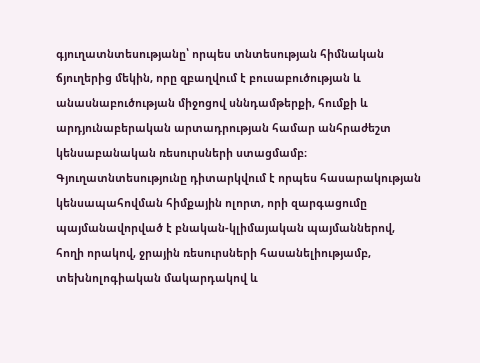գյուղատնտեսությանը՝ որպես տնտեսության հիմնական ճյուղերից մեկին, որը զբաղվում է բուսաբուծության և անասնաբուծության միջոցով սննդամթերքի, հումքի և արդյունաբերական արտադրության համար անհրաժեշտ կենսաբանական ռեսուրսների ստացմամբ։ Գյուղատնտեսությունը դիտարկվում է որպես հասարակության կենսապահովման հիմքային ոլորտ, որի զարգացումը պայմանավորված է բնական-կլիմայական պայմաններով, հողի որակով, ջրային ռեսուրսների հասանելիությամբ, տեխնոլոգիական մակարդակով և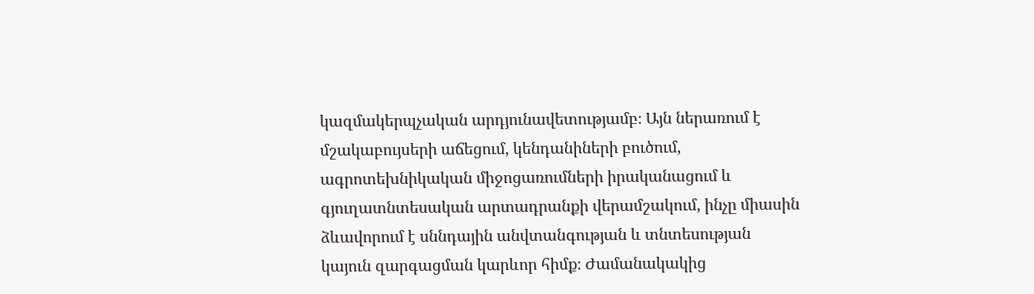կազմակերպչական արդյունավետությամբ։ Այն ներառում է մշակաբույսերի աճեցում, կենդանիների բուծում, ագրոտեխնիկական միջոցառումների իրականացում և գյուղատնտեսական արտադրանքի վերամշակում, ինչը միասին ձևավորում է սննդային անվտանգության և տնտեսության կայուն զարգացման կարևոր հիմք։ Ժամանակակից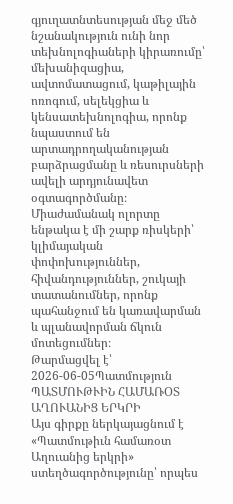գյուղատնտեսության մեջ մեծ նշանակություն ունի նոր տեխնոլոգիաների կիրառումը՝ մեխանիզացիա, ավտոմատացում, կաթիլային ոռոգում, սելեկցիա և կենսատեխնոլոգիա, որոնք նպաստում են արտադրողականության բարձրացմանը և ռեսուրսների ավելի արդյունավետ օգտագործմանը։ Միաժամանակ ոլորտը ենթակա է մի շարք ռիսկերի՝ կլիմայական փոփոխություններ, հիվանդություններ, շուկայի տատանումներ, որոնք պահանջում են կառավարման և պլանավորման ճկուն մոտեցումներ։
Թարմացվել է՝ 2026-06-05Պատմություն
ՊԱՏՄՈՒԹՒԻՆ ՀԱՄԱՌՕՏ ԱՂՈՒԱՆԻՑ ԵՐԿՐԻ
Այս գիրքը ներկայացնում է «Պատմութիւն համառօտ Աղուանից երկրի» ստեղծագործությունը՝ որպես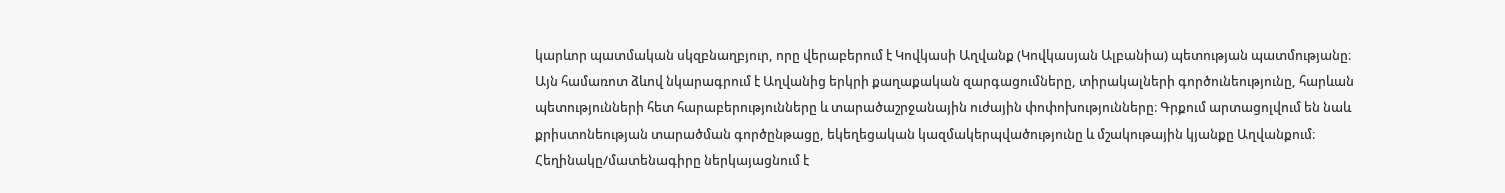կարևոր պատմական սկզբնաղբյուր, որը վերաբերում է Կովկասի Աղվանք (Կովկասյան Ալբանիա) պետության պատմությանը։ Այն համառոտ ձևով նկարագրում է Աղվանից երկրի քաղաքական զարգացումները, տիրակալների գործունեությունը, հարևան պետությունների հետ հարաբերությունները և տարածաշրջանային ուժային փոփոխությունները։ Գրքում արտացոլվում են նաև քրիստոնեության տարածման գործընթացը, եկեղեցական կազմակերպվածությունը և մշակութային կյանքը Աղվանքում։ Հեղինակը/մատենագիրը ներկայացնում է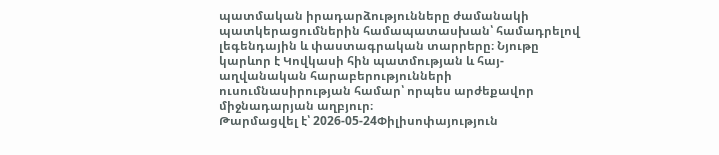պատմական իրադարձությունները ժամանակի պատկերացումներին համապատասխան՝ համադրելով լեգենդային և փաստագրական տարրերը։ Նյութը կարևոր է Կովկասի հին պատմության և հայ-աղվանական հարաբերությունների ուսումնասիրության համար՝ որպես արժեքավոր միջնադարյան աղբյուր։
Թարմացվել է՝ 2026-05-24Փիլիսոփայություն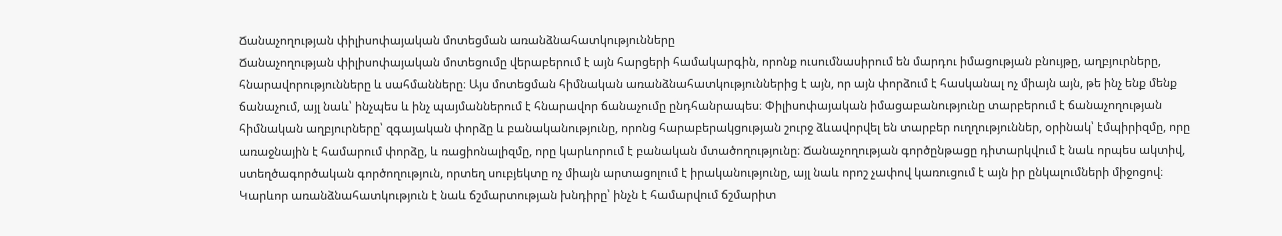Ճանաչողության փիլիսոփայական մոտեցման առանձնահատկությունները
Ճանաչողության փիլիսոփայական մոտեցումը վերաբերում է այն հարցերի համակարգին, որոնք ուսումնասիրում են մարդու իմացության բնույթը, աղբյուրները, հնարավորությունները և սահմանները։ Այս մոտեցման հիմնական առանձնահատկություններից է այն, որ այն փորձում է հասկանալ ոչ միայն այն, թե ինչ ենք մենք ճանաչում, այլ նաև՝ ինչպես և ինչ պայմաններում է հնարավոր ճանաչումը ընդհանրապես։ Փիլիսոփայական իմացաբանությունը տարբերում է ճանաչողության հիմնական աղբյուրները՝ զգայական փորձը և բանականությունը, որոնց հարաբերակցության շուրջ ձևավորվել են տարբեր ուղղություններ, օրինակ՝ էմպիրիզմը, որը առաջնային է համարում փորձը, և ռացիոնալիզմը, որը կարևորում է բանական մտածողությունը։ Ճանաչողության գործընթացը դիտարկվում է նաև որպես ակտիվ, ստեղծագործական գործողություն, որտեղ սուբյեկտը ոչ միայն արտացոլում է իրականությունը, այլ նաև որոշ չափով կառուցում է այն իր ընկալումների միջոցով։ Կարևոր առանձնահատկություն է նաև ճշմարտության խնդիրը՝ ինչն է համարվում ճշմարիտ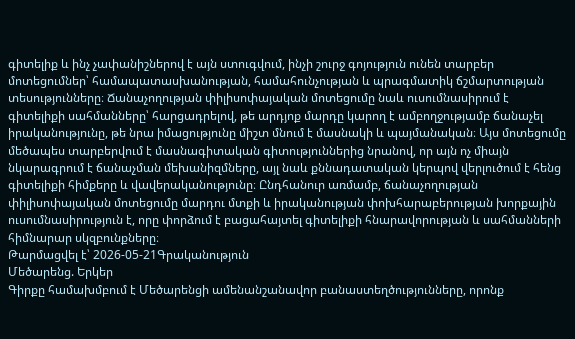գիտելիք և ինչ չափանիշներով է այն ստուգվում, ինչի շուրջ գոյություն ունեն տարբեր մոտեցումներ՝ համապատասխանության, համահունչության և պրագմատիկ ճշմարտության տեսությունները։ Ճանաչողության փիլիսոփայական մոտեցումը նաև ուսումնասիրում է գիտելիքի սահմանները՝ հարցադրելով, թե արդյոք մարդը կարող է ամբողջությամբ ճանաչել իրականությունը, թե նրա իմացությունը միշտ մնում է մասնակի և պայմանական։ Այս մոտեցումը մեծապես տարբերվում է մասնագիտական գիտություններից նրանով, որ այն ոչ միայն նկարագրում է ճանաչման մեխանիզմները, այլ նաև քննադատական կերպով վերլուծում է հենց գիտելիքի հիմքերը և վավերականությունը։ Ընդհանուր առմամբ, ճանաչողության փիլիսոփայական մոտեցումը մարդու մտքի և իրականության փոխհարաբերության խորքային ուսումնասիրություն է, որը փորձում է բացահայտել գիտելիքի հնարավորության և սահմանների հիմնարար սկզբունքները։
Թարմացվել է՝ 2026-05-21Գրականություն
Մեծարենց. Երկեր
Գիրքը համախմբում է Մեծարենցի ամենանշանավոր բանաստեղծությունները, որոնք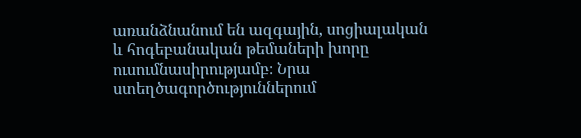առանձնանում են ազգային, սոցիալական և հոգեբանական թեմաների խորը ուսումնասիրությամբ։ Նրա ստեղծագործություններում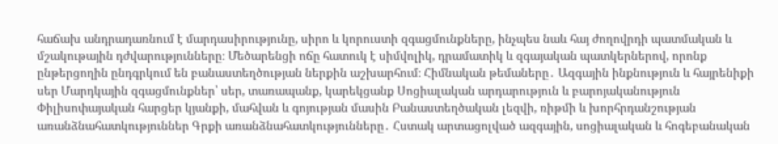հաճախ անդրադառնում է մարդասիրությունը, սիրո և կորուստի զգացմունքները, ինչպես նաև հայ ժողովրդի պատմական և մշակութային դժվարությունները։ Մեծարենցի ոճը հատուկ է սիմվոլիկ, դրամատիկ և զգայական պատկերներով, որոնք ընթերցողին ընդգրկում են բանաստեղծության ներքին աշխարհում։ Հիմնական թեմաները․ Ազգային ինքնություն և հայրենիքի սեր Մարդկային զգացմունքներ՝ սեր, տառապանք, կարեկցանք Սոցիալական արդարություն և բարոյականություն Փիլիսոփայական հարցեր կյանքի, մահվան և գոյության մասին Բանաստեղծական լեզվի, ռիթմի և խորհրդանշության առանձնահատկություններ Գրքի առանձնահատկությունները․ Հստակ արտացոլված ազգային, սոցիալական և հոգեբանական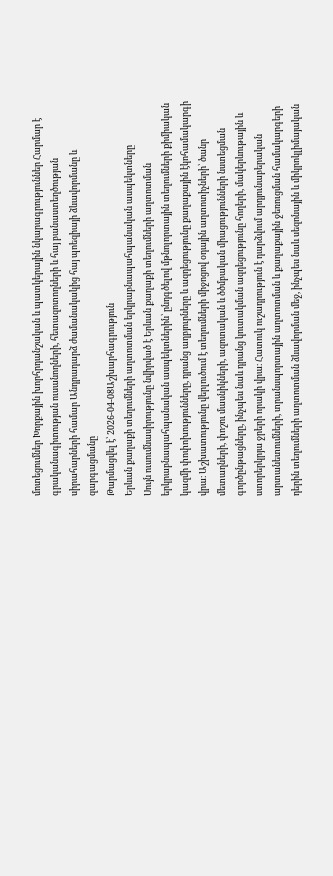մոտեցումներ Խորքային խորհրդանշական և պատկերային նկարագրություններ Հարմար է գրականագիտության ուսանողների, հետազոտողների և հայ բանաստեղծության սիրահարների համար Անդրադարձ ժամանակակից հայ պոեզիայի ձևավորմանը և զարգացմանը
Թարմացվել է՝ 2026-04-08Աշխարհագրություն
Երևան քաղաքի տեղումների աղտոտման երկրաբնապահպանական ասպեկտները
Սույն ուսումնասիրությունը նվիրված է Երևան քաղաքի տեղումների աղտոտման երկրաբնապահպանական ասպեկտներին՝ ընդգծելով մթնոլորտային տեղումների քիմիական կազմի փոփոխությունները, դրանց աղբյուրները և ազդեցությունը քաղաքային էկոհամակարգի վրա։ Աշխատությունը վերլուծում է տեղումների միջոցով օդային աղտոտիչների՝ ծանր մետաղների, փոշու մասնիկների, ազոտական և ծծմբական միացությունների նստեցման գործընթացները, ինչպես նաև դրանց կուտակման ազդեցությունը հողերի, մակերևութային և ստորերկրյա ջրերի որակի վրա։ Հատուկ ուշադրություն է դարձվում արդյունաբերական արտանետումների, տրանսպորտային աղտոտման և քաղաքային ջեռուցման համակարգերի դերին տեղումների աղտոտման ձևավորման մեջ, ինչպես նաև սեզոնային և միկրոկլիմայական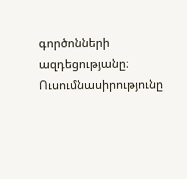գործոնների ազդեցությանը։ Ուսումնասիրությունը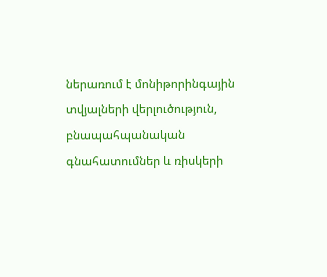ներառում է մոնիթորինգային տվյալների վերլուծություն, բնապահպանական գնահատումներ և ռիսկերի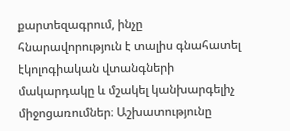քարտեզագրում, ինչը հնարավորություն է տալիս գնահատել էկոլոգիական վտանգների մակարդակը և մշակել կանխարգելիչ միջոցառումներ։ Աշխատությունը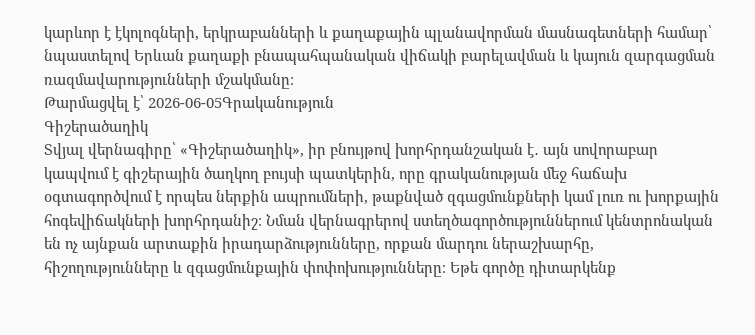կարևոր է էկոլոգների, երկրաբանների և քաղաքային պլանավորման մասնագետների համար՝ նպաստելով Երևան քաղաքի բնապահպանական վիճակի բարելավման և կայուն զարգացման ռազմավարությունների մշակմանը։
Թարմացվել է՝ 2026-06-05Գրականություն
Գիշերածաղիկ
Տվյալ վերնագիրը՝ «Գիշերածաղիկ», իր բնույթով խորհրդանշական է․ այն սովորաբար կապվում է գիշերային ծաղկող բույսի պատկերին, որը գրականության մեջ հաճախ օգտագործվում է որպես ներքին ապրումների, թաքնված զգացմունքների կամ լուռ ու խորքային հոգեվիճակների խորհրդանիշ։ Նման վերնագրերով ստեղծագործություններում կենտրոնական են ոչ այնքան արտաքին իրադարձությունները, որքան մարդու ներաշխարհը, հիշողությունները և զգացմունքային փոփոխությունները։ Եթե գործը դիտարկենք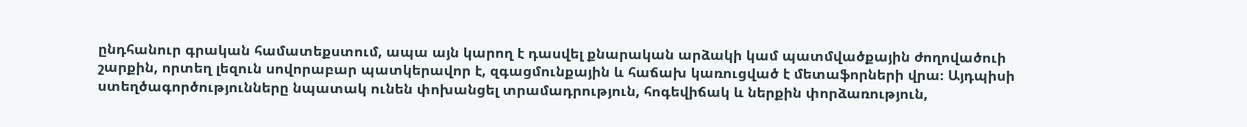ընդհանուր գրական համատեքստում, ապա այն կարող է դասվել քնարական արձակի կամ պատմվածքային ժողովածուի շարքին, որտեղ լեզուն սովորաբար պատկերավոր է, զգացմունքային և հաճախ կառուցված է մետաֆորների վրա։ Այդպիսի ստեղծագործությունները նպատակ ունեն փոխանցել տրամադրություն, հոգեվիճակ և ներքին փորձառություն,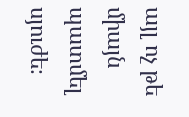այլ ոչ թե միայն պատմել սյուժե։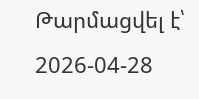Թարմացվել է՝ 2026-04-28